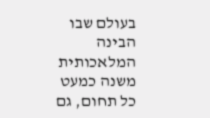בעולם שבו הבינה המלאכותית משנה כמעט כל תחום, גם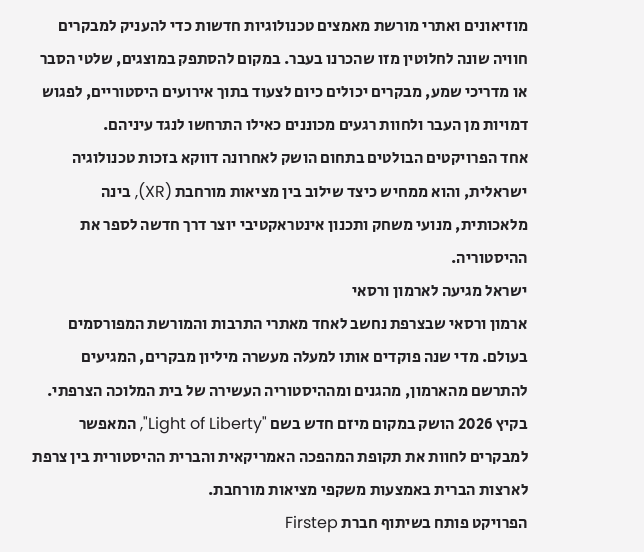מוזיאונים ואתרי מורשת מאמצים טכנולוגיות חדשות כדי להעניק למבקרים חוויה שונה לחלוטין מזו שהכרנו בעבר. במקום להסתפק במוצגים, שלטי הסבר או מדריכי שמע, מבקרים יכולים כיום לצעוד בתוך אירועים היסטוריים, לפגוש דמויות מן העבר ולחוות רגעים מכוננים כאילו התרחשו לנגד עיניהם.
אחד הפרויקטים הבולטים בתחום הושק לאחרונה דווקא בזכות טכנולוגיה ישראלית, והוא ממחיש כיצד שילוב בין מציאות מורחבת (XR), בינה מלאכותית, מנועי משחק ותכנון אינטראקטיבי יוצר דרך חדשה לספר את ההיסטוריה.
ישראל מגיעה לארמון ורסאי
ארמון ורסאי שבצרפת נחשב לאחד מאתרי התרבות והמורשת המפורסמים בעולם. מדי שנה פוקדים אותו למעלה מעשרה מיליון מבקרים, המגיעים להתרשם מהארמון, מהגנים ומההיסטוריה העשירה של בית המלוכה הצרפתי.
בקיץ 2026 הושק במקום מיזם חדש בשם "Light of Liberty", המאפשר למבקרים לחוות את תקופת המהפכה האמריקאית והברית ההיסטורית בין צרפת לארצות הברית באמצעות משקפי מציאות מורחבת.
הפרויקט פותח בשיתוף חברת Firstep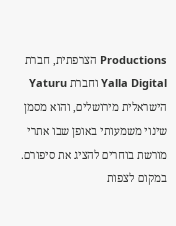Productions הצרפתית, חברת Yalla Digital וחברת Yaturu הישראלית מירושלים, והוא מסמן שינוי משמעותי באופן שבו אתרי מורשת בוחרים להציג את סיפורם.
במקום לצפות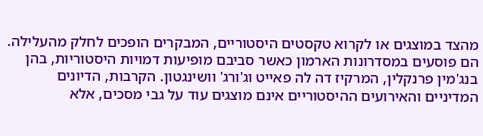מהצד במוצגים או לקרוא טקסטים היסטוריים, המבקרים הופכים לחלק מהעלילה. הם פוסעים במסדרונות הארמון כאשר סביבם מופיעות דמויות היסטוריות, בהן בנג'מין פרנקלין, המרקיז דה לה פאייט וג'ורג' וושינגטון. הקרבות, הדיונים המדיניים והאירועים ההיסטוריים אינם מוצגים עוד על גבי מסכים, אלא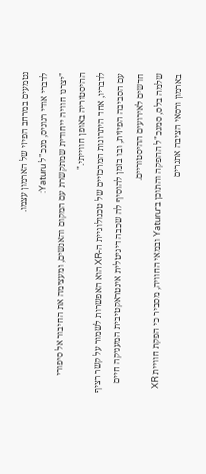נטמעים במרחב הפיזי של הארמון עצמו.
לדברי אודי רגוניס, מנכ"ל Yaturu:
"יצרנו חוויה ייחודית שמתקשרת עם המקום והאנשים, ומעצימה את החיבור אל סיפורי ההיסטוריה באופן חווייתי."
לדבריו, אחד היתרונות המרכזיים של טכנולוגיית ה-XR הוא האפשרות לשמור על קשר רציף עם הסביבה הפיזית, ובו בזמן להוסיף לה שכבה דיגיטלית אינטראקטיבית המעניקה חיים חדשים לאירועים ההיסטוריים.
שלמה בלס, סמנכ"ל ההפקה והתוכן ב־Yaturu ובמאי החוויה, מסביר כי הפקת חוויית XR בארמון ורסאי הציבה אתגרים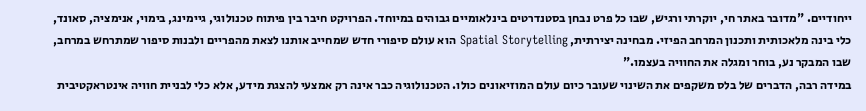ייחודיים. "מדובר באתר חי, יוקרתי ורגיש, שבו כל פרט נבחן בסטנדרטים בינלאומיים גבוהים במיוחד. הפרויקט חיבר בין פיתוח טכנולוגי, גיימינג, בימוי, אנימציה, סאונד, כלי בינה מלאכותית ותכנון המרחב הפיזי. מבחינה יצירתית, Spatial Storytelling הוא עולם סיפורי חדש שמחייב אותנו לצאת מהפריים ולבנות סיפור שמתרחש במרחב, שבו המבקר נע, בוחר ומגלה את החוויה בעצמו."
במידה רבה, הדברים של בלס משקפים את השינוי שעובר כיום עולם המוזיאונים כולו. הטכנולוגיה כבר אינה רק אמצעי להצגת מידע, אלא כלי לבניית חוויה אינטראקטיבית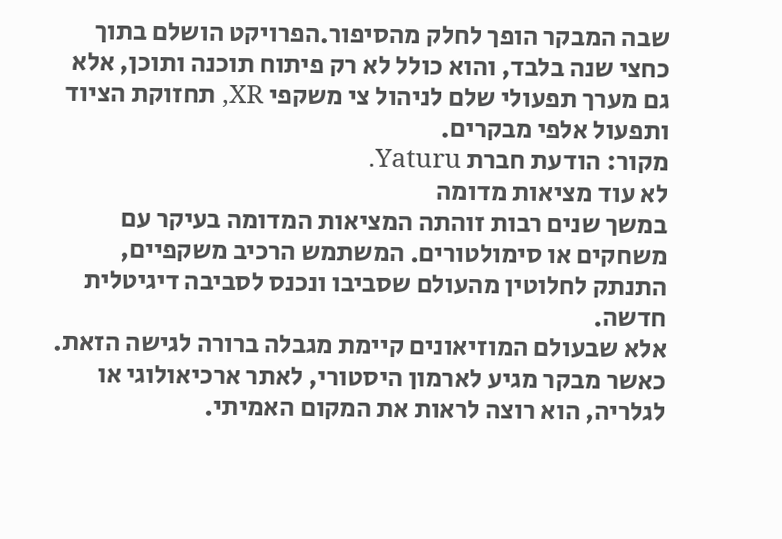שבה המבקר הופך לחלק מהסיפור.הפרויקט הושלם בתוך כחצי שנה בלבד, והוא כולל לא רק פיתוח תוכנה ותוכן, אלא גם מערך תפעולי שלם לניהול צי משקפי XR, תחזוקת הציוד ותפעול אלפי מבקרים.
מקור: הודעת חברת Yaturu.
לא עוד מציאות מדומה
במשך שנים רבות זוהתה המציאות המדומה בעיקר עם משחקים או סימולטורים. המשתמש הרכיב משקפיים, התנתק לחלוטין מהעולם שסביבו ונכנס לסביבה דיגיטלית חדשה.
אלא שבעולם המוזיאונים קיימת מגבלה ברורה לגישה הזאת. כאשר מבקר מגיע לארמון היסטורי, לאתר ארכיאולוגי או לגלריה, הוא רוצה לראות את המקום האמיתי.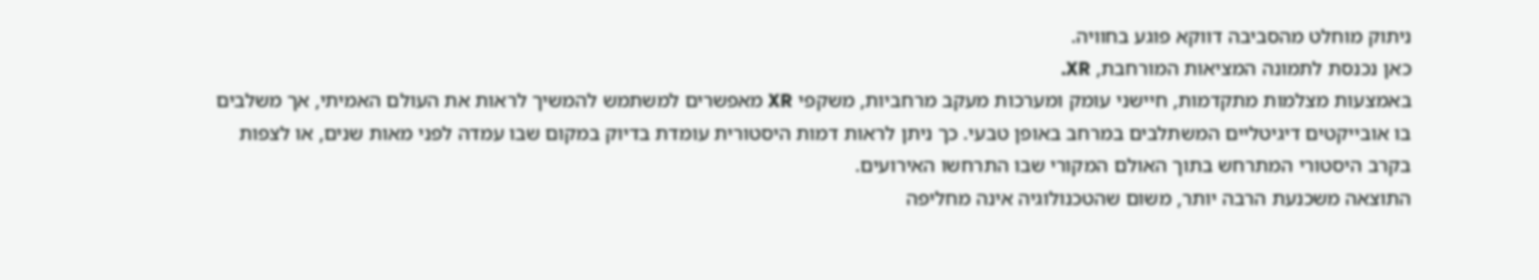ניתוק מוחלט מהסביבה דווקא פוגע בחוויה.
כאן נכנסת לתמונה המציאות המורחבת, XR.
באמצעות מצלמות מתקדמות, חיישני עומק ומערכות מעקב מרחביות, משקפי XR מאפשרים למשתמש להמשיך לראות את העולם האמיתי, אך משלבים בו אובייקטים דיגיטליים המשתלבים במרחב באופן טבעי. כך ניתן לראות דמות היסטורית עומדת בדיוק במקום שבו עמדה לפני מאות שנים, או לצפות בקרב היסטורי המתרחש בתוך האולם המקורי שבו התרחשו האירועים.
התוצאה משכנעת הרבה יותר, משום שהטכנולוגיה אינה מחליפה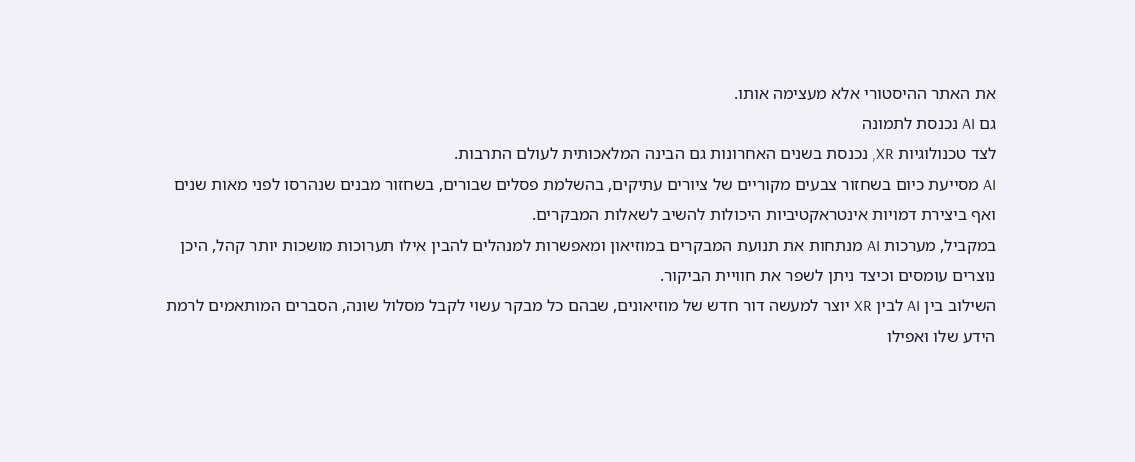את האתר ההיסטורי אלא מעצימה אותו.
גם AI נכנסת לתמונה
לצד טכנולוגיות XR, נכנסת בשנים האחרונות גם הבינה המלאכותית לעולם התרבות.
AI מסייעת כיום בשחזור צבעים מקוריים של ציורים עתיקים, בהשלמת פסלים שבורים, בשחזור מבנים שנהרסו לפני מאות שנים ואף ביצירת דמויות אינטראקטיביות היכולות להשיב לשאלות המבקרים.
במקביל, מערכות AI מנתחות את תנועת המבקרים במוזיאון ומאפשרות למנהלים להבין אילו תערוכות מושכות יותר קהל, היכן נוצרים עומסים וכיצד ניתן לשפר את חוויית הביקור.
השילוב בין AI לבין XR יוצר למעשה דור חדש של מוזיאונים, שבהם כל מבקר עשוי לקבל מסלול שונה, הסברים המותאמים לרמת הידע שלו ואפילו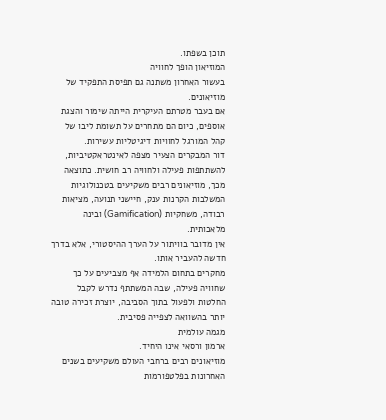תוכן בשפתו.
המוזיאון הופך לחוויה
בעשור האחרון משתנה גם תפיסת התפקיד של מוזיאונים.
אם בעבר מטרתם העיקרית הייתה שימור והצגת אוספים, כיום הם מתחרים על תשומת ליבו של קהל המורגל לחוויות דיגיטליות עשירות.
דור המבקרים הצעיר מצפה לאינטראקטיביות, להשתתפות פעילה ולחוויה רב חושית. כתוצאה מכך, מוזיאונים רבים משקיעים בטכנולוגיות המשלבות הקרנות ענק, חיישני תנועה, מציאות רבודה, משחקיות (Gamification) ובינה מלאכותית.
אין מדובר בוויתור על הערך ההיסטורי, אלא בדרך חדשה להעביר אותו.
מחקרים בתחום הלמידה אף מצביעים על כך שחוויה פעילה, שבה המשתתף נדרש לקבל החלטות ולפעול בתוך הסביבה, יוצרת זכירה טובה יותר בהשוואה לצפייה פסיבית.
מגמה עולמית
ארמון ורסאי אינו היחיד.
מוזיאונים רבים ברחבי העולם משקיעים בשנים האחרונות בפלטפורמות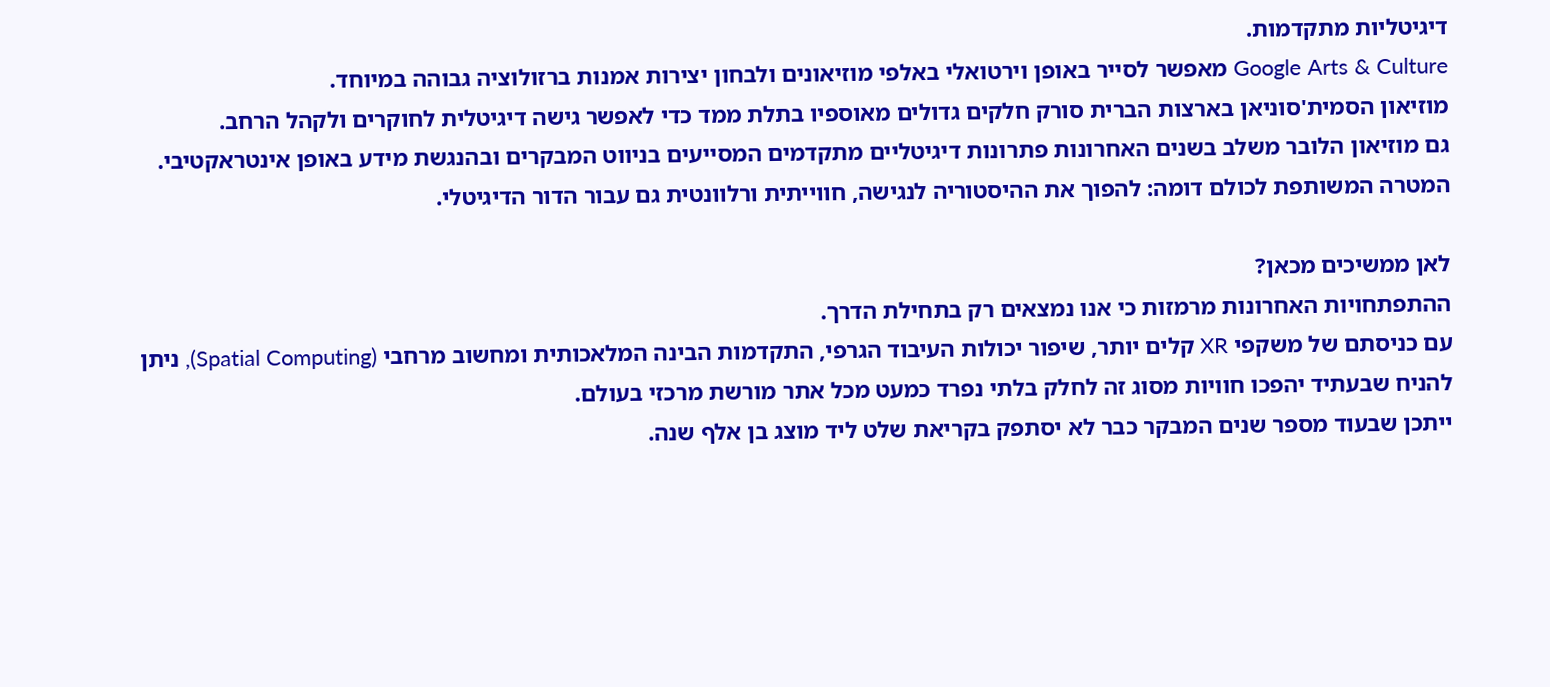דיגיטליות מתקדמות.
Google Arts & Culture מאפשר לסייר באופן וירטואלי באלפי מוזיאונים ולבחון יצירות אמנות ברזולוציה גבוהה במיוחד.
מוזיאון הסמית'סוניאן בארצות הברית סורק חלקים גדולים מאוספיו בתלת ממד כדי לאפשר גישה דיגיטלית לחוקרים ולקהל הרחב.
גם מוזיאון הלובר משלב בשנים האחרונות פתרונות דיגיטליים מתקדמים המסייעים בניווט המבקרים ובהנגשת מידע באופן אינטראקטיבי.
המטרה המשותפת לכולם דומה: להפוך את ההיסטוריה לנגישה, חווייתית ורלוונטית גם עבור הדור הדיגיטלי.

לאן ממשיכים מכאן?
ההתפתחויות האחרונות מרמזות כי אנו נמצאים רק בתחילת הדרך.
עם כניסתם של משקפי XR קלים יותר, שיפור יכולות העיבוד הגרפי, התקדמות הבינה המלאכותית ומחשוב מרחבי (Spatial Computing), ניתן להניח שבעתיד יהפכו חוויות מסוג זה לחלק בלתי נפרד כמעט מכל אתר מורשת מרכזי בעולם.
ייתכן שבעוד מספר שנים המבקר כבר לא יסתפק בקריאת שלט ליד מוצג בן אלף שנה.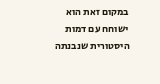במקום זאת הוא ישוחח עם דמות היסטורית שנבנתה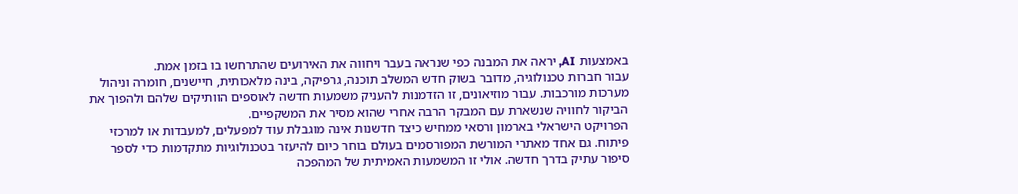באמצעות AI, יראה את המבנה כפי שנראה בעבר ויחווה את האירועים שהתרחשו בו בזמן אמת.
עבור חברות טכנולוגיה, מדובר בשוק חדש המשלב תוכנה, גרפיקה, בינה מלאכותית, חיישנים, חומרה וניהול מערכות מורכבות. עבור מוזיאונים, זו הזדמנות להעניק משמעות חדשה לאוספים הוותיקים שלהם ולהפוך את הביקור לחוויה שנשארת עם המבקר הרבה אחרי שהוא מסיר את המשקפיים.
הפרויקט הישראלי בארמון ורסאי ממחיש כיצד חדשנות אינה מוגבלת עוד למפעלים, למעבדות או למרכזי פיתוח. גם אחד מאתרי המורשת המפורסמים בעולם בוחר כיום להיעזר בטכנולוגיות מתקדמות כדי לספר סיפור עתיק בדרך חדשה. אולי זו המשמעות האמיתית של המהפכה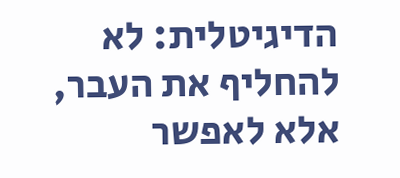הדיגיטלית: לא להחליף את העבר, אלא לאפשר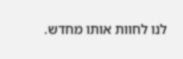לנו לחוות אותו מחדש.